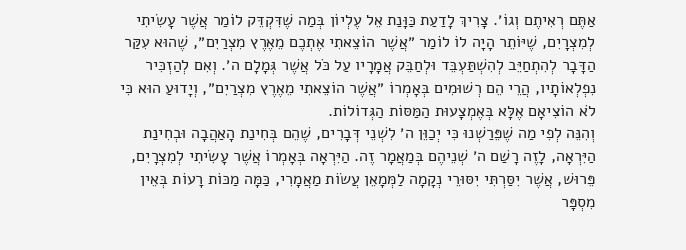אַתֶּם רְאִיתֶם וְגוֹ׳. צָרִיךְ לָדַעַת כַּוָּנַת אֵל עֶלְיוֹן בְּמַה שֶׁדִּקְדֵּק לוֹמַר אֲשֶׁר עָשִׂיתִי לְמִצְרָיִם, שֶׁיּוֹתֵר הָיָה לוֹ לוֹמַר ״אֲשֶׁר הוֹצֵאתִי אֶתְכֶם מֵאֶרֶץ מִצְרַיִם״, שֶׁהוּא עִקַּר הַדָּבָר לְהִתְחַיֵּב לְהִשְׁתַּעְבֵּד וּלְחַבֵּק אֲמָרָיו עַל כֹּל אֲשֶׁר גְּמָלָם ה׳. וְאִם לְהַזְכִּיר נִפְלְאוֹתָיו, הֲרֵי הֵם רְשׁוּמִים בְּאָמְרוֹ ״אֲשֶׁר הוֹצֵאתִי מֵאֶרֶץ מִצְרַיִם״, וְיָדוּעַ הוּא כִּי לֹא הוֹצִיאָם אֶלָּא בְּאֶמְצָעוּת הַמַּסּוֹת הַגְּדוֹלוֹת.
וְהִנֵּה לְפִי מַה שֶׁפֵּרַשְׁנוּ כִּי יְכַוֵּן ה׳ לִשְׁנֵי דְּבָרִים, שֶׁהֵם בְּחִינַת הָאַהֲבָה וּבְחִינַת הַיִּרְאָה, לָזֶה רָשַׁם ה׳ שְׁנֵיהֶם בְּמַאֲמָר זֶה. הַיִּרְאָה בְּאָמְרוֹ אֲשֶׁר עָשִׂיתִי לְמִצְרָיִם, פֵּרוּשׁ, אֲשֶׁר יִסַּרְתִּי יִסּוּרֵי נְקָמָה לַמְּמָאֵן עֲשׂוֹת מַאֲמָרִי, כַּמָּה מַכּוֹת רָעוֹת בְּאֵין מִסְפָּר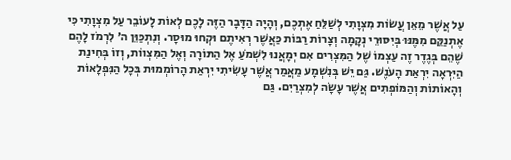עַל אֲשֶׁר מֵאֵן עֲשׂוֹת מִצְוָתִי לְשַׁלֵּחַ אֶתְכֶם, וְהָיָה הַדָּבָר הַזֶּה לָכֶם לְאוֹת לָעוֹבֵר עַל מִצְוָתִי כִּי אֶתְנַקֵּם מִמֶּנּוּ בְּיִסּוּרֵי נְקָמָה וְצָרוֹת רַבּוֹת כַּאֲשֶׁר רְאִיתֶם וּקְחוּ מוּסָר. וְנִתְכַּוֵּן ה׳ לִרְמֹז לָהֶם שֶׁהֵם בְּגֶדֶר זֶה עַצְמוֹ שֶׁל הַמִּצְרִים אִם יְמָאֲנוּ לִשְׁמֹעַ אֶל הַתּוֹרָה וְאֶל הַמִּצְווֹת, וְזוֹ בְּחִינַת הַיִּרְאָה יִרְאַת הָעֹנֶשׁ. גַּם יֵשׁ בְּנִשְׁמָע מַאֲמַר אֲשֶׁר עָשִׂיתִי יִרְאַת הָרוֹמְמוּת בְּכָל הַנִּפְלָאוֹת וְהָאוֹתוֹת וְהַמּוֹפְתִים אֲשֶׁר עָשָׂה לְמִצְרַיִם. גַּם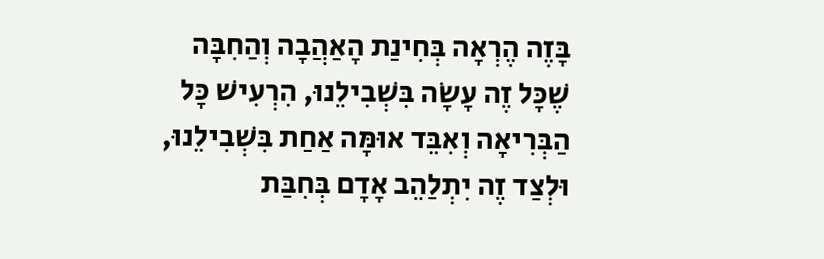בָּזֶה הֶרְאָה בְּחִינַת הָאַהֲבָה וְהַחִבָּה שֶׁכָּל זֶה עָשָׂה בִּשְׁבִילֵנוּ, הִרְעִישׁ כָּל הַבְּרִיאָה וְאִבֵּד אוּמָּה אַחַת בִּשְׁבִילֵנוּ, וּלְצַד זֶה יִתְלַהֵב אָדָם בְּחִבַּת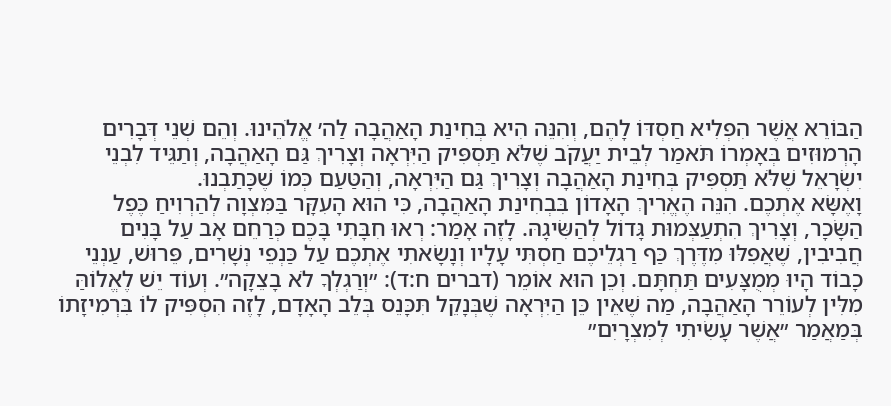הַבּוֹרֵא אֲשֶׁר הִפְלִיא חַסְדּוֹ לָהֶם, וְהִנֵּה הִיא בְּחִינַת הָאַהֲבָה לַה׳ אֱלֹהֵינוּ. וְהֵם שְׁנֵי דְּבָרִים הָרְמוּזִים בְּאָמְרוֹ תֹּאמַר לְבֵית יַעֲקֹב שֶׁלֹּא תַּסְפִּיק הַיִּרְאָה וְצָרִיךְ גַּם הָאַהֲבָה, וְתַגֵּיד לִבְנֵי יִשְׂרָאֵל שֶׁלֹּא תַּסְפִּיק בְּחִינַת הָאַהֲבָה וְצָרִיךְ גַּם הַיִּרְאָה, וְהַטַּעַם כְּמוֹ שֶׁכָּתַבְנוּ.
וָאֶשָּׂא אֶתְכֶם. הִנֵּה הֶאֱרִיךְ הָאָדוֹן בִּבְחִינַת הָאַהֲבָה, כִּי הוּא הָעִקָּר בַּמִּצְוָה לְהַרְוִיחַ כֶּפֶל הַשָּׂכָר, וְצָרִיךְ הִתְעַצְּמוּת גָּדוֹל לְהַשִּׂיגָהּ. לָזֶה אָמַר: רְאוּ חִבָּתִי בָּכֶם כְּרַחֵם אָב עַל בָּנִים חֲבִיבִין, שֶׁאֲפִלּוּ מִדֶּרֶךְ כַּף רַגְלֵיכֶם חַסְתִּי עָלָיו וְנָשָׂאתִי אֶתְכֶם עַל כַּנְפֵי נְשָׁרִים, פֵּרוּשׁ, עַנְנֵי כָבוֹד הָיוּ מְמֻצָּעִים תַּחְתָּם. וְכֵן הוּא אוֹמֵר (דברים ח:ד): ״וְרַגְלְךָ לֹא בָצֵקָה״. וְעוֹד יֵשׁ לֶאֱלוֹהַּ מִלִּין לְעוֹרֵר הָאַהֲבָה, מַה שֶׁאֵין כֵּן הַיִּרְאָה שֶׁבְּנָקֵל תִּכָּנֵס בְּלֵב הָאָדָם, לָזֶה הִסְפִּיק לוֹ בִּרְמִיזָתוֹ בְּמַאֲמַר ״אֲשֶׁר עָשִׂיתִי לְמִצְרָיִם״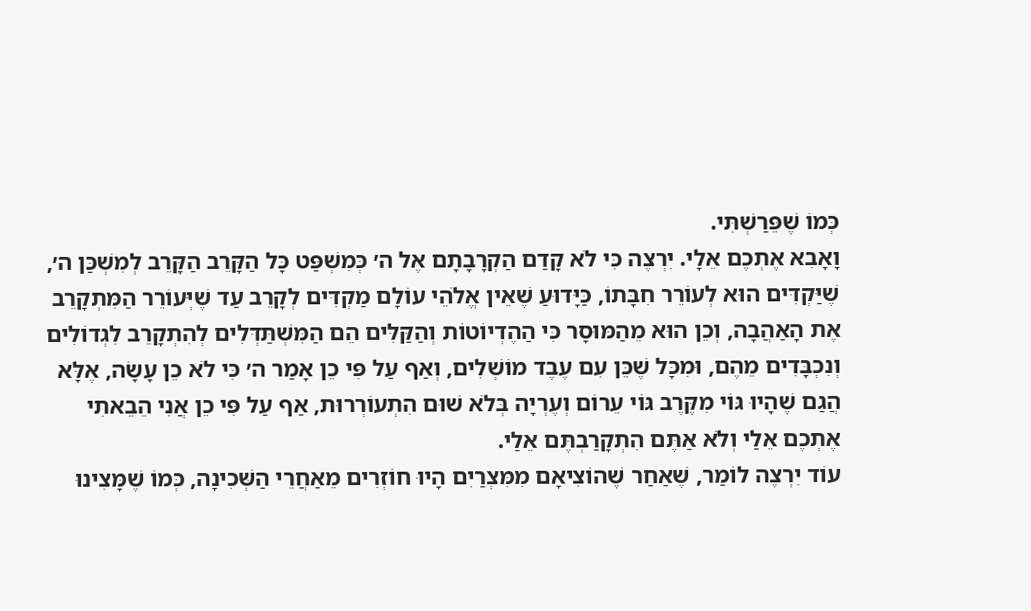כְּמוֹ שֶׁפֵּרַשְׁתִּי.
וָאָבִא אֶתְכֶם אֵלָי. יִרְצֶה כִּי לֹא קָדַם הַקְרָבָתָם אֶל ה׳ כְּמִשְׁפַּט כָּל הַקָּרֵב הַקָּרֵב לְמִשְׁכַּן ה׳, שֶׁיַּקְדִּים הוּא לְעוֹרֵר חִבָּתוֹ, כַּיָּדוּעַ שֶׁאֵין אֱלֹהֵי עוֹלָם מַקְדִּים לְקָרֵב עַד שֶׁיְּעוֹרֵר הַמִּתְקָרֵב אֶת הָאַהֲבָה, וְכֵן הוּא מֵהַמּוּסָר כִּי הַהֶדְיוֹטוֹת וְהַקַּלִּים הֵם הַמִּשְׁתַּדְּלִים לְהִתְקָרֵב לִגְדוֹלִים וְנִכְבָּדִים מֵהֶם, וּמִכָּל שֶׁכֵּן עִם עֶבֶד מוֹשְׁלִים, וְאַף עַל פִּי כֵן אָמַר ה׳ כִּי לֹא כֵן עָשָׂה, אֶלָּא הֲגַם שֶׁהָיוּ גּוֹי מִקֶּרֶב גּוֹי עֵרוֹם וְעֶרְיָה בְּלֹא שׁוּם הִתְעוֹרְרוּת, אַף עַל פִּי כֵן אֲנִי הֵבֵאתִי אֶתְכֶם אֵלַי וְלֹא אַתֶּם הִתְקָרַבְתֶּם אֵלַי.
עוֹד יִרְצֶה לוֹמַר, שֶׁאַחַר שֶׁהוֹצִיאָם מִמִּצְרַיִם הָיוּ חוֹזְרִים מֵאַחֲרֵי הַשְּׁכִינָה, כְּמוֹ שֶׁמָּצִינוּ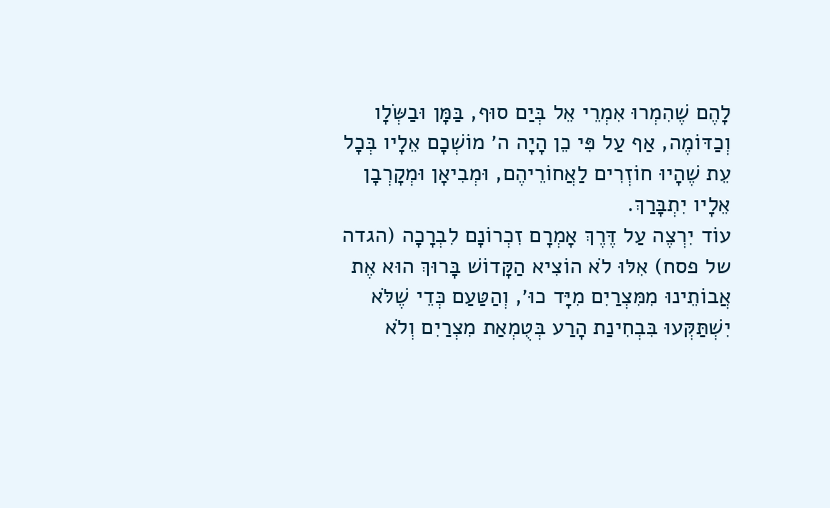לָהֶם שֶׁהִמְרוּ אִמְרֵי אֵל בְּיַם סוּף, בַּמָּן וּבַשְּׂלָו וְכַדּוֹמֶה, אַף עַל פִּי כֵן הָיָה ה׳ מוֹשְׁכָם אֵלָיו בְּכָל עֵת שֶׁהָיוּ חוֹזְרִים לַאֲחוֹרֵיהֶם, וּמְבִיאָן וּמְקָרְבָן אֵלָיו יִתְבָּרַךְ.
עוֹד יִרְצֶה עַל דֶּרֶךְ אָמְרָם זִכְרוֹנָם לִבְרָכָה (הגדה של פסח) אִלּוּ לֹא הוֹצִיא הַקָּדוֹשׁ בָּרוּךְ הוּא אֶת אֲבוֹתֵינוּ מִמִּצְרַיִם מִיָּד כוּ׳, וְהַטַּעַם כְּדֵי שֶׁלֹּא יִשְׁתַּקְּעוּ בִּבְחִינַת הָרַע בְּטֻמְאַת מִצְרַיִם וְלֹא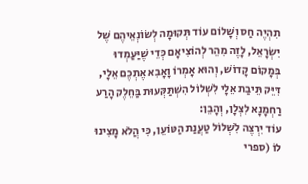תִהְיֶה חַס וְשָׁלוֹם עוֹד תְּקוּמָה לְשׂוֹנְאֵיהֶם שֶׁל יִשְׂרָאֵל, לָזֶה מִהֵר לְהוֹצִיאָם כְּדֵי שֶׁיַּעַמְדוּ בְּמָקוֹם קָדוֹשׁ, וְהוּא אָמְרוֹ וָאָבִא אֶתְכֶם אֵלָי, דִּיֵּק תֵּיבַת אֵלָי לִשְׁלוֹל הִשְׁתַּקְּעוּת בַּחֵלֶק הָרַע רַחְמָנָא לִצְלָן, וְהָבֵן:
עוֹד יִרְצֶה לִשְׁלוֹל טַעֲנַת הַטּוֹעֵן, כִּי הֲלֹא מָצִינוּ לוֹ (ספרי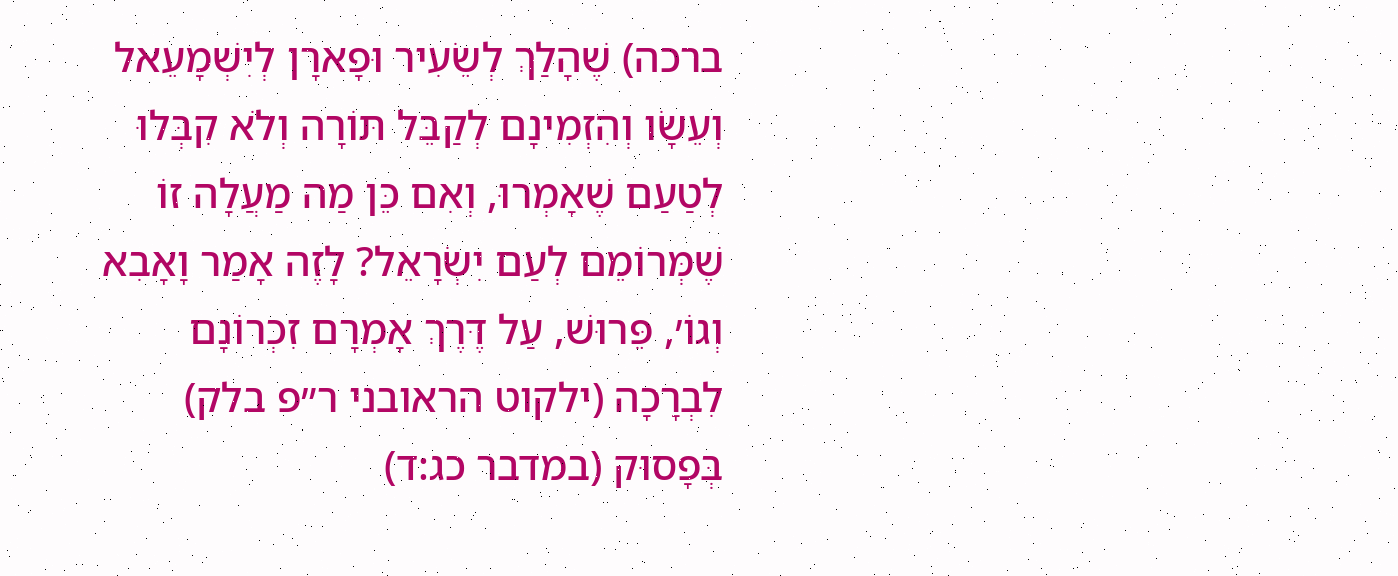ברכה) שֶׁהָלַךְ לְשֵׂעִיר וּפָארָן לְיִשְׁמָעֵאל וְעֵשָׂו וְהִזְמִינָם לְקַבֵּל תּוֹרָה וְלֹא קִבְּלוּ לְטַעַם שֶׁאָמְרוּ, וְאִם כֵּן מַה מַעֲלָה זוֹ שֶׁמְּרוֹמֵם לְעַם יִשְׂרָאֵל? לָזֶה אָמַר וָאָבִא וְגוֹ׳, פֵּרוּשׁ, עַל דֶּרֶךְ אָמְרָם זִכְרוֹנָם לִבְרָכָה (ילקוט הראובני ר״פ בלק) בְּפָסוּק (במדבר כג:ד)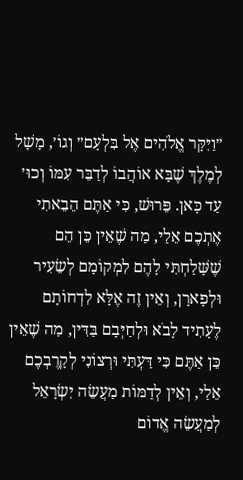״וַיִּקָּר אֱלֹהִים אֶל בִּלְעָם״ וְגוֹ׳, מָשָׁל לְמֶלֶךְ שֶׁבָּא אוֹהֲבוֹ לְדַבֵּר עִמּוֹ וְכוּ׳ עַד כָּאן. פֵּרוּשׁ, כִּי אַתֶּם הֵבֵאתִי אֶתְכֶם אֵלַי, מַה שֶׁאֵין כֵּן הֵם שֶׁשָּׁלַחְתִּי לָהֶם לִמְקוֹמָם לְשֵׂעִיר וּלְפָארָן, וְאֵין זֶה אֶלָּא לִדְחוֹתָם לֶעָתִיד לָבֹא וּלְחַיְּבָם בַּדִּין, מַה שֶׁאֵין כֵּן אַתֶּם כִּי דַּעְתִּי וּרְצוֹנִי לְקָרֶבְכֶם אֵלַי, וְאֵין לְדַמּוֹת מַעֲשֵׂה יִשְׂרָאֵל לְמַעֲשֵׂה אֱדוֹם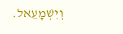וְיִשְׁמָעֵאל.